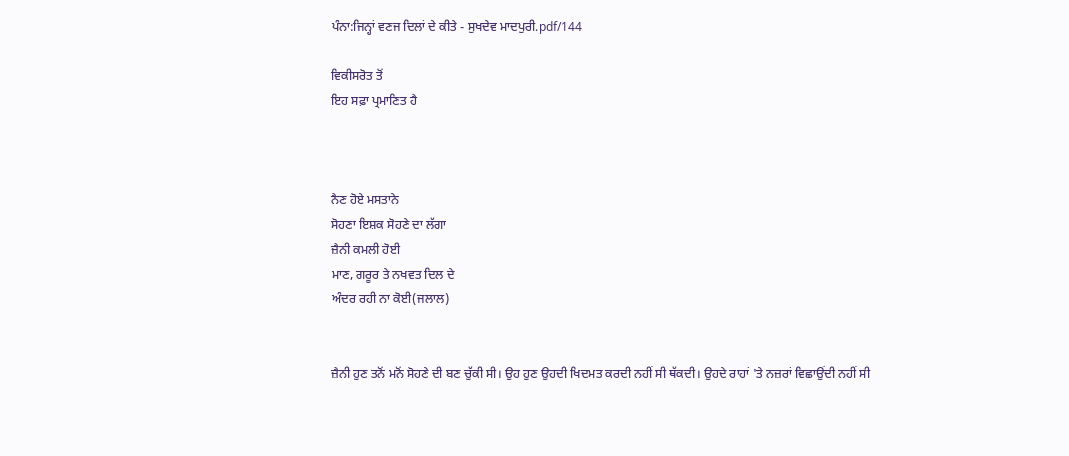ਪੰਨਾ:ਜਿਨ੍ਹਾਂ ਵਣਜ ਦਿਲਾਂ ਦੇ ਕੀਤੇ - ਸੁਖਦੇਵ ਮਾਦਪੁਰੀ.pdf/144

ਵਿਕੀਸਰੋਤ ਤੋਂ
ਇਹ ਸਫ਼ਾ ਪ੍ਰਮਾਣਿਤ ਹੈ



ਨੈਣ ਹੋਏ ਮਸਤਾਨੇ
ਸੋਹਣਾ ਇਸ਼ਕ ਸੋਹਣੇ ਦਾ ਲੱਗਾ
ਜ਼ੈਨੀ ਕਮਲੀ ਹੋਈ
ਮਾਣ, ਗਰੂਰ ਤੇ ਨਖਵਤ ਦਿਲ ਦੇ
ਅੰਦਰ ਰਹੀ ਨਾ ਕੋਈ(ਜਲਾਲ)


ਜ਼ੈਨੀ ਹੁਣ ਤਨੋਂ ਮਨੋਂ ਸੋਹਣੇ ਦੀ ਬਣ ਚੁੱਕੀ ਸੀ। ਉਹ ਹੁਣ ਉਹਦੀ ਖਿਦਮਤ ਕਰਦੀ ਨਹੀਂ ਸੀ ਥੱਕਦੀ। ਉਹਦੇ ਰਾਹਾਂ 'ਤੇ ਨਜ਼ਰਾਂ ਵਿਛਾਉਂਦੀ ਨਹੀਂ ਸੀ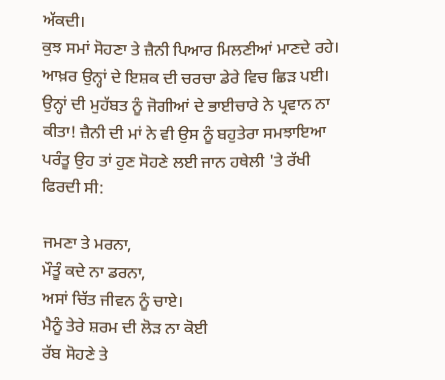ਅੱਕਦੀ।
ਕੁਝ ਸਮਾਂ ਸੋਹਣਾ ਤੇ ਜ਼ੈਨੀ ਪਿਆਰ ਮਿਲਣੀਆਂ ਮਾਣਦੇ ਰਹੇ। ਆਖ਼ਰ ਉਨ੍ਹਾਂ ਦੇ ਇਸ਼ਕ ਦੀ ਚਰਚਾ ਡੇਰੇ ਵਿਚ ਛਿੜ ਪਈ। ਉਨ੍ਹਾਂ ਦੀ ਮੁਹੱਬਤ ਨੂੰ ਜੋਗੀਆਂ ਦੇ ਭਾਈਚਾਰੇ ਨੇ ਪ੍ਰਵਾਨ ਨਾ ਕੀਤਾ! ਜ਼ੈਨੀ ਦੀ ਮਾਂ ਨੇ ਵੀ ਉਸ ਨੂੰ ਬਹੁਤੇਰਾ ਸਮਝਾਇਆ ਪਰੰਤੂ ਉਹ ਤਾਂ ਹੁਣ ਸੋਹਣੇ ਲਈ ਜਾਨ ਹਥੇਲੀ 'ਤੇ ਰੱਖੀ ਫਿਰਦੀ ਸੀ:

ਜਮਣਾ ਤੇ ਮਰਨਾ,
ਮੌਤੂੰ ਕਦੇ ਨਾ ਡਰਨਾ,
ਅਸਾਂ ਚਿੱਤ ਜੀਵਨ ਨੂੰ ਚਾਏ।
ਮੈਨੂੰ ਤੇਰੇ ਸ਼ਰਮ ਦੀ ਲੋੜ ਨਾ ਕੋਈ
ਰੱਬ ਸੋਹਣੇ ਤੇ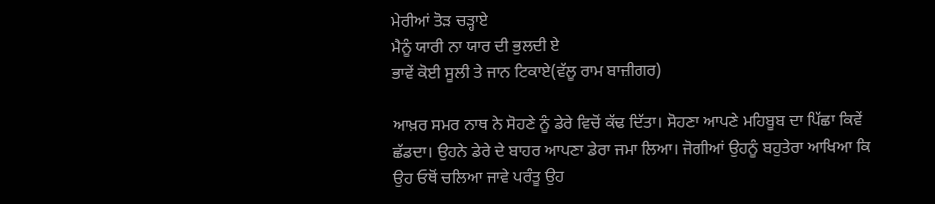ਮੇਰੀਆਂ ਤੋੜ ਚੜ੍ਹਾਏ
ਮੈਨੂੰ ਯਾਰੀ ਨਾ ਯਾਰ ਦੀ ਭੁਲਦੀ ਏ
ਭਾਵੇਂ ਕੋਈ ਸੂਲੀ ਤੇ ਜਾਨ ਟਿਕਾਏ(ਵੱਲੂ ਰਾਮ ਬਾਜ਼ੀਗਰ)

ਆਖ਼ਰ ਸਮਰ ਨਾਥ ਨੇ ਸੋਹਣੇ ਨੂੰ ਡੇਰੇ ਵਿਚੋਂ ਕੱਢ ਦਿੱਤਾ। ਸੋਹਣਾ ਆਪਣੇ ਮਹਿਬੂਬ ਦਾ ਪਿੱਛਾ ਕਿਵੇਂ ਛੱਡਦਾ। ਉਹਨੇ ਡੇਰੇ ਦੇ ਬਾਹਰ ਆਪਣਾ ਡੇਰਾ ਜਮਾ ਲਿਆ। ਜੋਗੀਆਂ ਉਹਨੂੰ ਬਹੁਤੇਰਾ ਆਖਿਆ ਕਿ ਉਹ ਓਥੋਂ ਚਲਿਆ ਜਾਵੇ ਪਰੰਤੂ ਉਹ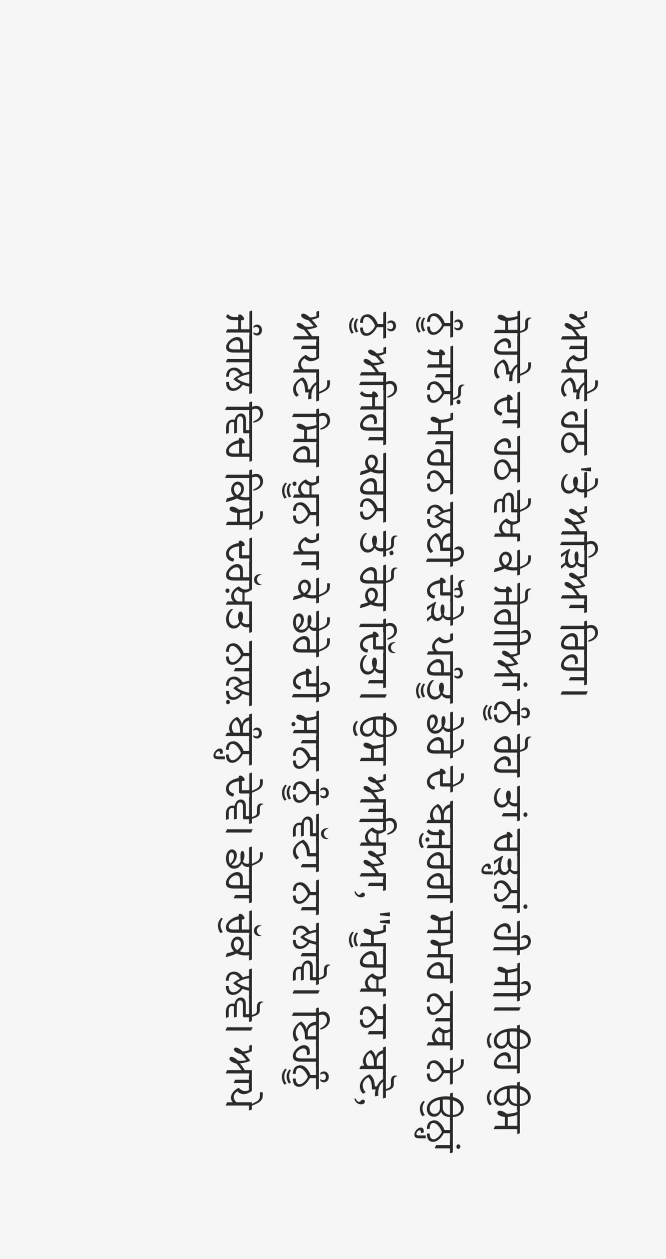ਆਪਣੇ ਹਠ 'ਤੇ ਅੜਿਆ ਰਿਹਾ।
ਸੋਹਣੇ ਦਾ ਹਠ ਵੇਖ ਕੇ ਜੋਗੀਆਂ ਨੂੰ ਰੋਹ ਤਾਂ ਚੜ੍ਹਨਾਂ ਹੀ ਸੀ। ਉਹ ਉਸ ਨੂੰ ਜਾਨੋਂ ਮਾਰਨ ਲਈ ਦੌੜੇ ਪਰੰਤੂ ਡੇਰੇ ਦੇ ਬਜ਼ੁਰਗ ਸਮਰ ਨਾਥ ਨੇ ਉਨ੍ਹਾਂ ਨੂੰ ਅਜਿਹਾ ਕਰਨ ਤੋਂ ਰੋਕ ਦਿੱਤਾ। ਉਸ ਆਖਿਆ, "ਮੂਰਖ ਨਾ ਬਣੋ, ਆਪਣੇ ਸਿਰ ਖ਼ੂਨ ਪਾ ਕੇ ਡੇਰੇ ਦੀ ਸ਼ਾਨ ਨੂੰ ਵੱਟਾ ਨਾ ਲਾਵੋ। ਇਹਨੂੰ ਜੰਗਲ ਵਿਚ ਕਿਸੇ ਦਰੱਖ਼ਤ ਨਾਲ਼ ਬੰਨ੍ਹ ਦੇਵੋ। ਡੇਰਾ ਚੁੱਕ ਲਵੋ। ਆਪੇ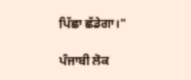ਪਿੱਛਾ ਛੱਡੇਗਾ।"

ਪੰਜਾਬੀ ਲੋਕ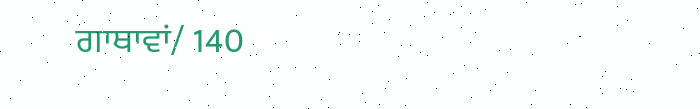ਗਾਥਾਵਾਂ/ 140